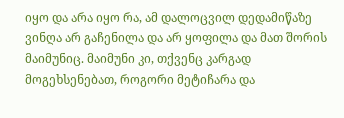იყო და არა იყო რა, ამ დალოცვილ დედამიწაზე ვინღა არ გაჩენილა და არ ყოფილა და მათ შორის მაიმუნიც. მაიმუნი კი, თქვენც კარგად მოგეხსენებათ, როგორი მეტიჩარა და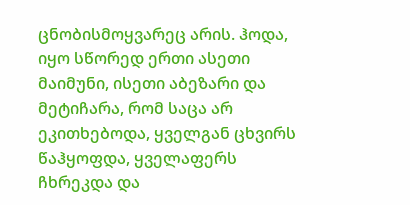ცნობისმოყვარეც არის. ჰოდა, იყო სწორედ ერთი ასეთი მაიმუნი, ისეთი აბეზარი და მეტიჩარა, რომ საცა არ ეკითხებოდა, ყველგან ცხვირს წაჰყოფდა, ყველაფერს ჩხრეკდა და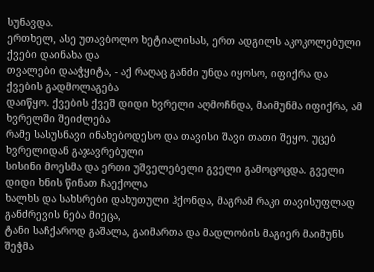სუნავდა.
ერთხელ, ასე უთავბოლო ხეტიალისას, ერთ ადგილს აკოკოლებული ქვები დაინახა და
თვალები დააჭყიტა, - აქ რაღაც განძი უნდა იყოსო, იფიქრა და ქვების გადმოლაგება
დაიწყო. ქვების ქვეშ დიდი ხვრელი აღმოჩნდა, მაიმუნმა იფიქრა, ამ ხვრელში შეიძლება
რამე სასუსნავი ინახებოდესო და თავისი შავი თათი შეყო. უცებ ხვრელიდან გაჯავრებული
სისინი მოესმა და ერთი უშველებელი გველი გამოცოცდა. გველი დიდი ხნის წინათ ჩაექოლა
ხალხს და სახსრები დახუთული ჰქონდა, მაგრამ რაკი თავისუფლად განძრევის ნება მიეცა,
ტანი საჩქაროდ გაშალა, გაიმართა და მადლობის მაგიერ მაიმუნს შეჭმა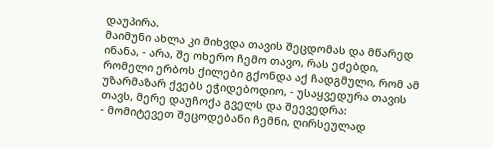დაუპირა.
მაიმუნი ახლა კი მიხვდა თავის შეცდომას და მწარედ ინანა, - არა, შე ოხერო ჩემო თავო, რას ეძებდი, რომელი ერბოს ქილები გქონდა აქ ჩადგმული, რომ ამ უზარმაზარ ქვებს ეჭიდებოდიო, - უსაყვედურა თავის თავს, მერე დაუჩოქა გველს და შეევედრა:
- მომიტევეთ შეცოდებანი ჩემნი, ღირსეულად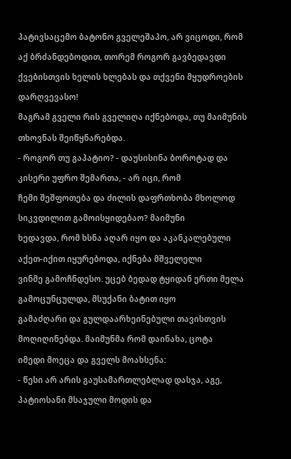პატივსაცემო ბატონო გველეშაპო, არ ვიცოდი, რომ აქ ბრძანდებოდით, თორემ როგორ გავბედავდი ქვებისთვის ხელის ხლებას და თქვენი მყუდროების დარღვევასო!
მაგრამ გველი რის გველიღა იქნებოდა, თუ მაიმუნის თხოვნას შეიწყნარებდა.
- როგორ თუ გაპატიო? - დაუსისინა ბოროტად და კისერი უფრო შემართა, - არ იცი, რომ
ჩემი შეშფოთება და ძილის დაფრთხობა მხოლოდ სიკვდილით გამოისყიდებაო? მაიმუნი
ხედავდა, რომ ხსნა აღარ იყო და აკანკალებული აქეთ-იქით იყურებოდა, იქნება მშველელი
ვინმე გამოჩნდესო. უცებ ბედად ტყიდან ერთი მელა გამოცუნცულდა, მსუქანი ბატით იყო
გამაძღარი და გულდაარხეინებული თავისთვის მოღიღინებდა. მაიმუნმა რომ დაინახა, ცოტა
იმედი მოეცა და გველს მოახსენა:
- წესი არ არის გაუსამართლებლად დასჯა, აგე, პატიოსანი მსაჯული მოდის და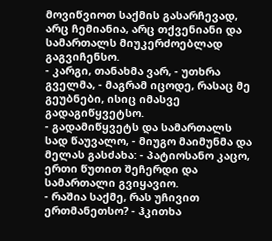მოვიწვიოთ საქმის გასარჩევად, არც ჩემიანია, არც თქვენიანი და სამართალს მიუკერძოებლად გაგვიჩენსო.
- კარგი, თანახმა ვარ, - უთხრა გველმა, - მაგრამ იცოდე, რასაც მე გეუბნები, ისიც იმასვე გადაგიწყვეტსო.
- გადამიწყვეტს და სამართალს სად წაუვალო, - მიუგო მაიმუნმა და მელას გასძახა: - პატიოსანო კაცო, ერთი წუთით შეჩერდი და სამართალი გვიყავიო.
- რაშია საქმე, რას უჩივით ერთმანეთსო? - ჰკითხა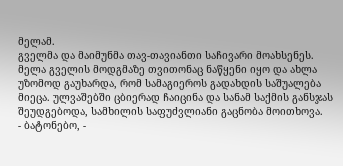მელამ.
გველმა და მაიმუნმა თავ-თავიანთი საჩივარი მოახსენეს.
მელა გველის მოდგმაზე თვითონაც ნაწყენი იყო და ახლა უზომოდ გაუხარდა, რომ სამაგიეროს გადახდის საშუალება მიეცა. ულვაშებში ცბიერად ჩაიცინა და სანამ საქმის განსჯას შეუდგებოდა, სამხილის საფუძვლიანი გაცნობა მოითხოვა.
- ბატონებო, -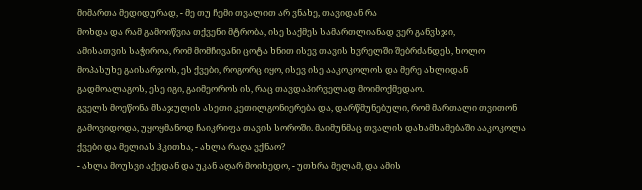მიმართა მედიდურად, - მე თუ ჩემი თვალით არ ვნახე, თავიდან რა
მოხდა და რამ გამოიწვია თქვენი მტრობა, ისე საქმეს სამართლიანად ვერ განვსჯი,
ამისათვის საჭიროა, რომ მომჩივანი ცოტა ხნით ისევ თავის ხვრელში შებრძანდეს, ხოლო
მოპასუხე გაისარჯოს, ეს ქვები, როგორც იყო, ისევ ისე ააკოკოლოს და მერე ახლიდან
გადმოალაგოს, ესე იგი, გაიმეოროს ის, რაც თავდაპირველად მოიმოქმედაო.
გველს მოეწონა მსაჯულის ასეთი კეთილგონიერება და, დარწმუნებული, რომ მართალი თვითონ გამოვიდოდა, უყოყმანოდ ჩაიკრიფა თავის სოროში. მაიმუნმაც თვალის დახამხამებაში ააკოკოლა ქვები და მელიას ჰკითხა, - ახლა რაღა ვქნაო?
- ახლა მოუსვი აქედან და უკან აღარ მოიხედო, - უთხრა მელამ, და ამის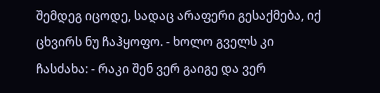შემდეგ იცოდე, სადაც არაფერი გესაქმება, იქ ცხვირს ნუ ჩაჰყოფო. - ხოლო გველს კი ჩასძახა: - რაკი შენ ვერ გაიგე და ვერ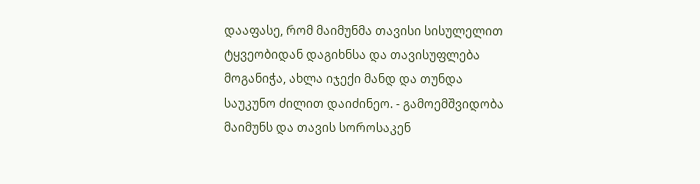დააფასე, რომ მაიმუნმა თავისი სისულელით ტყვეობიდან დაგიხნსა და თავისუფლება მოგანიჭა, ახლა იჯექი მანდ და თუნდა საუკუნო ძილით დაიძინეო. - გამოემშვიდობა მაიმუნს და თავის სოროსაკენ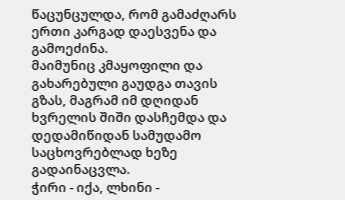წაცუნცულდა, რომ გამაძღარს ერთი კარგად დაესვენა და გამოეძინა.
მაიმუნიც კმაყოფილი და გახარებული გაუდგა თავის გზას, მაგრამ იმ დღიდან ხვრელის შიში დასჩემდა და დედამიწიდან სამუდამო საცხოვრებლად ხეზე გადაინაცვლა.
ჭირი - იქა, ლხინი -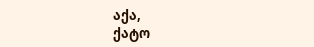აქა,
ქატო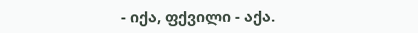- იქა, ფქვილი - აქა.